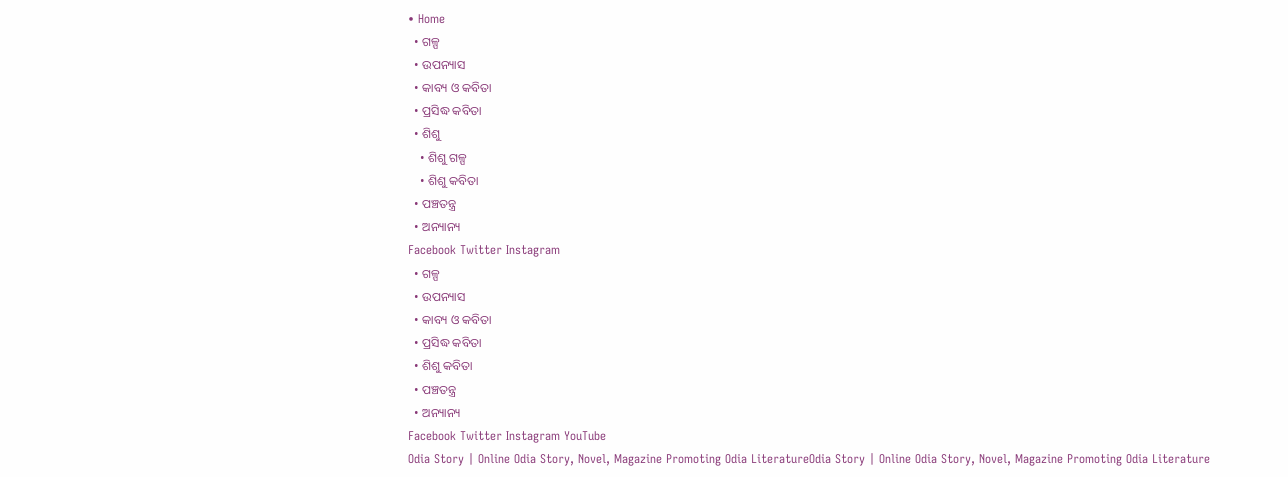• Home
  • ଗଳ୍ପ
  • ଉପନ୍ୟାସ
  • କାବ୍ୟ ଓ କବିତା
  • ପ୍ରସିଦ୍ଧ କବିତା
  • ଶିଶୁ
    • ଶିଶୁ ଗଳ୍ପ
    • ଶିଶୁ କବିତା
  • ପଞ୍ଚତନ୍ତ୍ର
  • ଅନ୍ୟାନ୍ୟ
Facebook Twitter Instagram
  • ଗଳ୍ପ
  • ଉପନ୍ୟାସ
  • କାବ୍ୟ ଓ କବିତା
  • ପ୍ରସିଦ୍ଧ କବିତା
  • ଶିଶୁ କବିତା
  • ପଞ୍ଚତନ୍ତ୍ର
  • ଅନ୍ୟାନ୍ୟ
Facebook Twitter Instagram YouTube
Odia Story | Online Odia Story, Novel, Magazine Promoting Odia LiteratureOdia Story | Online Odia Story, Novel, Magazine Promoting Odia Literature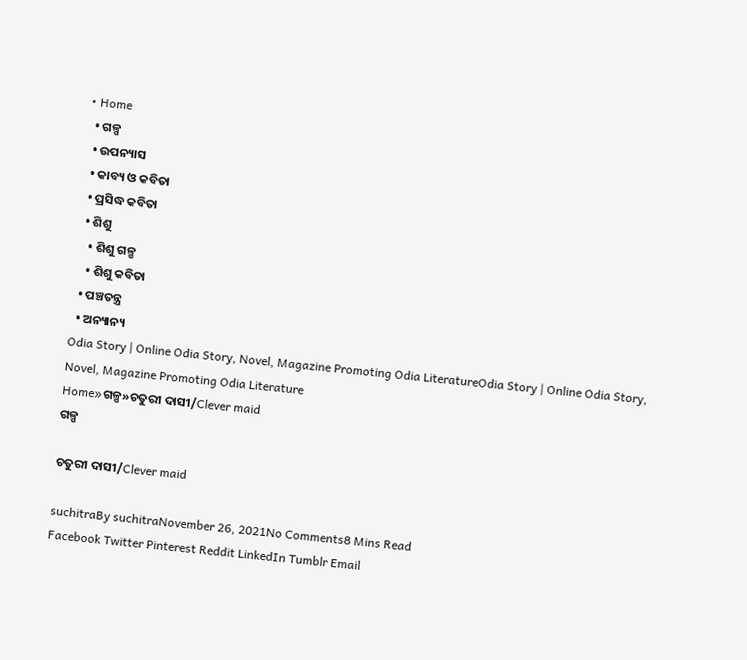• Home
  • ଗଳ୍ପ
  • ଉପନ୍ୟାସ
  • କାବ୍ୟ ଓ କବିତା
  • ପ୍ରସିଦ୍ଧ କବିତା
  • ଶିଶୁ
    • ଶିଶୁ ଗଳ୍ପ
    • ଶିଶୁ କବିତା
  • ପଞ୍ଚତନ୍ତ୍ର
  • ଅନ୍ୟାନ୍ୟ
Odia Story | Online Odia Story, Novel, Magazine Promoting Odia LiteratureOdia Story | Online Odia Story, Novel, Magazine Promoting Odia Literature
Home»ଗଳ୍ପ»ଚତୁରୀ ଦାସୀ/Clever maid
ଗଳ୍ପ

ଚତୁରୀ ଦାସୀ/Clever maid

suchitraBy suchitraNovember 26, 2021No Comments8 Mins Read
Facebook Twitter Pinterest Reddit LinkedIn Tumblr Email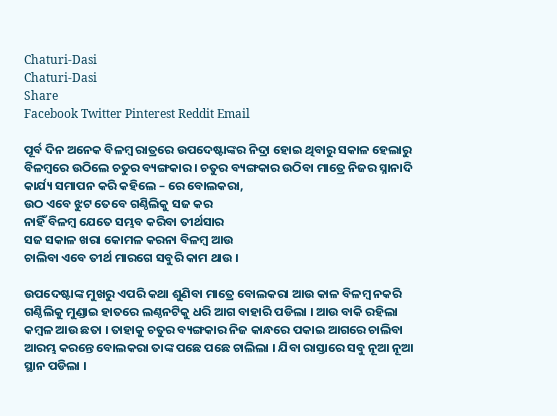Chaturi-Dasi
Chaturi-Dasi
Share
Facebook Twitter Pinterest Reddit Email

ପୂର୍ବ ଦିନ ଅନେକ ବିଳମ୍ବ ରାତ୍ରରେ ଉପଦେଷ୍ଟାଙ୍କର ନିଦ୍ରା ହୋଇ ଥିବାରୁ ସକାଳ ହେଲାରୁ ବିଳମ୍ବରେ ଉଠିଲେ ଚତୁର ବ୍ୟଙ୍ଗକାର । ଚତୁର ବ୍ୟଙ୍ଗକାର ଉଠିବା ମାତ୍ରେ ନିଜର ସ୍ନାନାଦି କାର୍ଯ୍ୟ ସମାପନ କରି କହିଲେ – ରେ ବୋଲକରା,
ଉଠ ଏବେ ଝୁଟ ତେବେ ଗଣ୍ଠିଲିକୁ ସଜ କର
ନାହିଁ ବିଳମ୍ବ ଯେତେ ସମ୍ଭବ କରିବା ତୀର୍ଥସାର
ସଜ ସକାଳ ଖରା କୋମଳ କରନା ବିଳମ୍ବ ଆଉ
ଚାଲିବା ଏବେ ତୀର୍ଥ ମାରଗେ ସବୁରି କାମ ଥାଉ ।

ଉପଦେଷ୍ଟାଙ୍କ ମୁଖରୁ ଏପରି କଥା ଶୁଣିବା ମାତ୍ରେ ବୋଲକରା ଆଉ କାଳ ବିଳମ୍ବ ନକରି ଗଣ୍ଠିଲିକୁ ମୁଣ୍ଡାଇ ହାତରେ ଲଣ୍ଠନଟିକୁ ଧରି ଆଗ ବାହାରି ପଡିଲା । ଆଉ ବାକି ରହିଲା କମ୍ବଳ ଆଉ ଛତା । ତାହାକୁ ଚତୁର ବ୍ୟଙ୍ଗକାର ନିଜ କାନ୍ଧରେ ପକାଇ ଆଗରେ ଚାଲିବା ଆରମ୍ଭ କରନ୍ତେ ବୋଲକରା ତାଙ୍କ ପଛେ ପଛେ ଚାଲିଲା । ଯିବା ରାସ୍ତାରେ ସବୁ ନୂଆ ନୂଆ ସ୍ଥାନ ପଡିଲା ।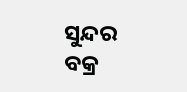ସୁନ୍ଦର ବକ୍ର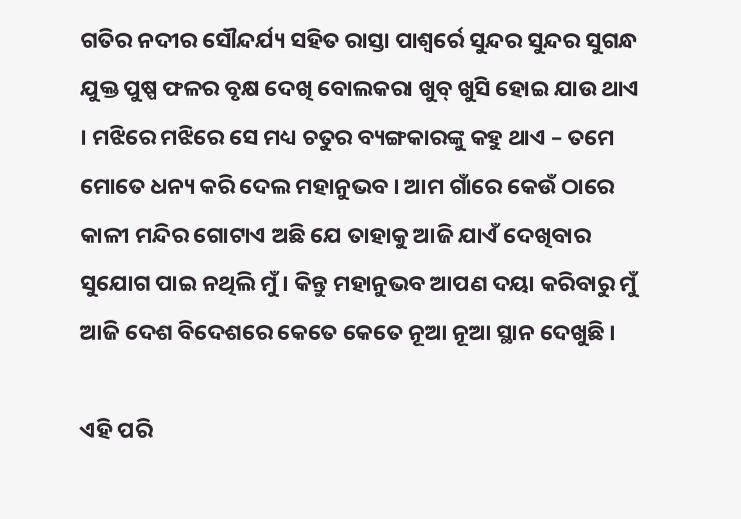ଗତିର ନଦୀର ସୌନ୍ଦର୍ଯ୍ୟ ସହିତ ରାସ୍ତା ପାଶ୍ୱର୍ରେ ସୁନ୍ଦର ସୁନ୍ଦର ସୁଗନ୍ଧ ଯୁକ୍ତ ପୁଷ୍ପ ଫଳର ବୃକ୍ଷ ଦେଖି ବୋଲକରା ଖୁବ୍ ଖୁସି ହୋଇ ଯାଉ ଥାଏ । ମଝିରେ ମଝିରେ ସେ ମଧ୍ୟ ଚତୁର ବ୍ୟଙ୍ଗକାରଙ୍କୁ କହୁ ଥାଏ – ତମେ ମୋତେ ଧନ୍ୟ କରି ଦେଲ ମହାନୁଭବ । ଆମ ଗାଁରେ କେଉଁ ଠାରେ କାଳୀ ମନ୍ଦିର ଗୋଟାଏ ଅଛି ଯେ ତାହାକୁ ଆଜି ଯାଏଁ ଦେଖିବାର ସୁଯୋଗ ପାଇ ନଥିଲି ମୁଁ । କିନ୍ତୁ ମହାନୁଭବ ଆପଣ ଦୟା କରିବାରୁ ମୁଁ ଆଜି ଦେଶ ବିଦେଶରେ କେତେ କେତେ ନୂଆ ନୂଆ ସ୍ଥାନ ଦେଖୁଛି ।

ଏହି ପରି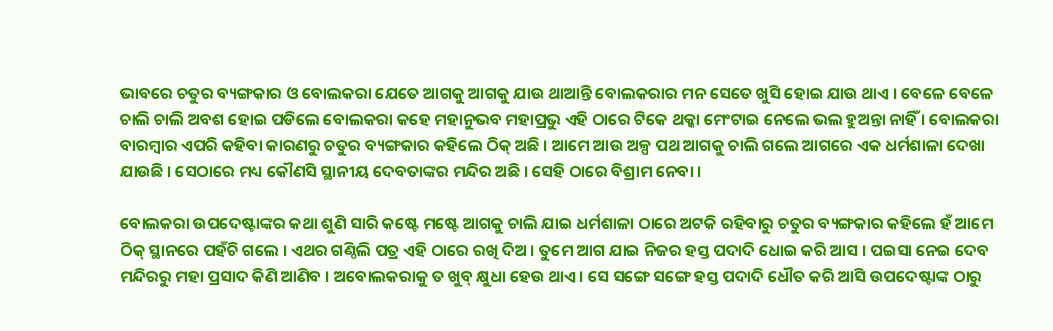ଭାବରେ ଚତୁର ବ୍ୟଙ୍ଗକାର ଓ ବୋଲକରା ଯେତେ ଆଗକୁ ଆଗକୁ ଯାଉ ଥାଆନ୍ତି ବୋଲକରାର ମନ ସେତେ ଖୁସି ହୋଇ ଯାଉ ଥାଏ । ବେଳେ ବେଳେ ଚାଲି ଚାଲି ଅବଶ ହୋଇ ପଡିଲେ ବୋଲକରା କହେ ମହାନୁଭବ ମହାପ୍ରଭୁ ଏହି ଠାରେ ଟିକେ ଥକ୍କା ମେଂଟାଇ ନେଲେ ଭଲ ହୁଅନ୍ତା ନାହିଁ । ବୋଲକରା ବାରମ୍ବାର ଏପରି କହିବା କାରଣରୁ ଚତୁର ବ୍ୟଙ୍ଗକାର କହିଲେ ଠିକ୍ ଅଛି । ଆମେ ଆଉ ଅଳ୍ପ ପଥ ଆଗକୁ ଚାଲି ଗଲେ ଆଗରେ ଏକ ଧର୍ମଶାଳା ଦେଖା ଯାଉଛି । ସେଠାରେ ମଧ୍ୟ କୌଣସି ସ୍ଥାନୀୟ ଦେବତାଙ୍କର ମନ୍ଦିର ଅଛି । ସେହି ଠାରେ ବିଶ୍ରାମ ନେବା ।

ବୋଲକରା ଉପଦେଷ୍ଟାଙ୍କର କଥା ଶୁଣି ସାରି କଷ୍ଟେ ମଷ୍ଟେ ଆଗକୁ ଚାଲି ଯାଇ ଧର୍ମଶାଳା ଠାରେ ଅଟକି ରହିବାରୁ ଚତୁର ବ୍ୟଙ୍ଗକାର କହିଲେ ହଁ ଆମେ ଠିକ୍ ସ୍ଥାନରେ ପହଁଚି ଗଲେ । ଏଥର ଗଣ୍ଠିଲି ପତ୍ର ଏହି ଠାରେ ରଖି ଦିଅ । ତୁମେ ଆଗ ଯାଇ ନିଜର ହସ୍ତ ପଦାଦି ଧୋଇ କରି ଆସ । ପଇସା ନେଇ ଦେବ ମନ୍ଦିରରୁ ମହା ପ୍ରସାଦ କିଣି ଆଣିବ । ଅବୋଲକରାକୁ ତ ଖୁବ୍ କ୍ଷୁଧା ହେଉ ଥାଏ । ସେ ସଙ୍ଗେ ସଙ୍ଗେ ହସ୍ତ ପଦାଦି ଧୌତ କରି ଆସି ଉପଦେଷ୍ଟାଙ୍କ ଠାରୁ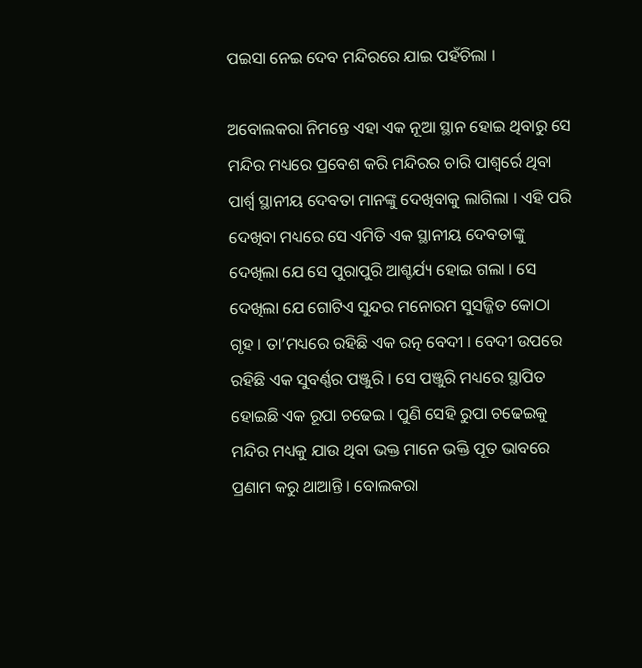ପଇସା ନେଇ ଦେବ ମନ୍ଦିରରେ ଯାଇ ପହଁଚିଲା ।

ଅବୋଲକରା ନିମନ୍ତେ ଏହା ଏକ ନୂଆ ସ୍ଥାନ ହୋଇ ଥିବାରୁ ସେ ମନ୍ଦିର ମଧ୍ୟରେ ପ୍ରବେଶ କରି ମନ୍ଦିରର ଚାରି ପାଶ୍ୱର୍ରେ ଥିବା ପାର୍ଶ୍ବ ସ୍ଥାନୀୟ ଦେବତା ମାନଙ୍କୁ ଦେଖିବାକୁ ଲାଗିଲା । ଏହି ପରି ଦେଖିବା ମଧ୍ୟରେ ସେ ଏମିତି ଏକ ସ୍ଥାନୀୟ ଦେବତାଙ୍କୁ ଦେଖିଲା ଯେ ସେ ପୁରାପୁରି ଆଶ୍ଚର୍ଯ୍ୟ ହୋଇ ଗଲା । ସେ ଦେଖିଲା ଯେ ଗୋଟିଏ ସୁନ୍ଦର ମନୋରମ ସୁସଜ୍ଜିତ କୋଠା ଗୃହ । ତା’ମଧ୍ୟରେ ରହିଛି ଏକ ରତ୍ନ ବେଦୀ । ବେଦୀ ଉପରେ ରହିଛି ଏକ ସୁବର୍ଣ୍ଣର ପଞ୍ଜୁରି । ସେ ପଞ୍ଜୁରି ମଧ୍ୟରେ ସ୍ଥାପିତ ହୋଇଛି ଏକ ରୂପା ଚଢେଇ । ପୁଣି ସେହି ରୁପା ଚଢେଇକୁ ମନ୍ଦିର ମଧ୍ୟକୁ ଯାଉ ଥିବା ଭକ୍ତ ମାନେ ଭକ୍ତି ପୂତ ଭାବରେ ପ୍ରଣାମ କରୁ ଥାଆନ୍ତି । ବୋଲକରା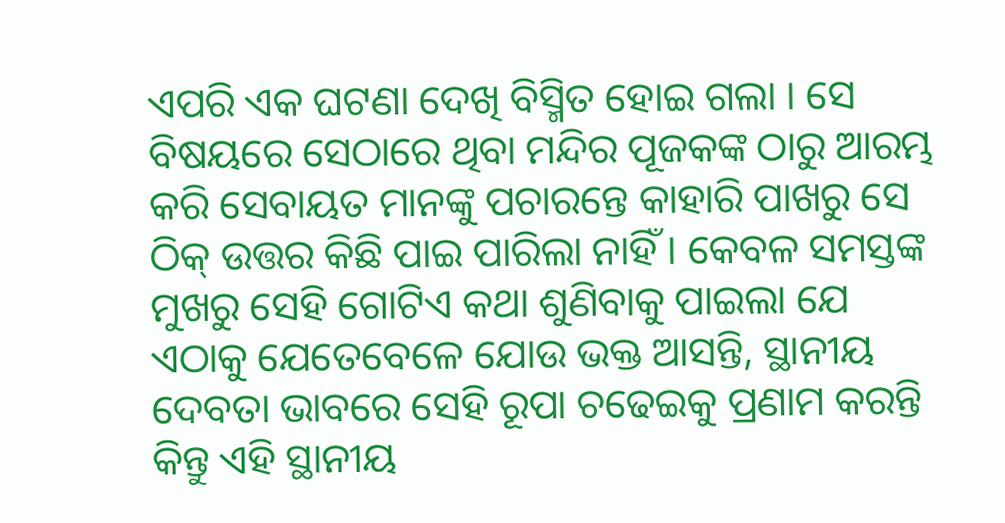ଏପରି ଏକ ଘଟଣା ଦେଖି ବିସ୍ମିତ ହୋଇ ଗଲା । ସେ ବିଷୟରେ ସେଠାରେ ଥିବା ମନ୍ଦିର ପୂଜକଙ୍କ ଠାରୁ ଆରମ୍ଭ କରି ସେବାୟତ ମାନଙ୍କୁ ପଚାରନ୍ତେ କାହାରି ପାଖରୁ ସେ ଠିକ୍ ଉତ୍ତର କିଛି ପାଇ ପାରିଲା ନାହିଁ । କେବଳ ସମସ୍ତଙ୍କ ମୁଖରୁ ସେହି ଗୋଟିଏ କଥା ଶୁଣିବାକୁ ପାଇଲା ଯେ ଏଠାକୁ ଯେତେବେଳେ ଯୋଉ ଭକ୍ତ ଆସନ୍ତି, ସ୍ଥାନୀୟ ଦେବତା ଭାବରେ ସେହି ରୂପା ଚଢେଇକୁ ପ୍ରଣାମ କରନ୍ତି କିନ୍ତୁ ଏହି ସ୍ଥାନୀୟ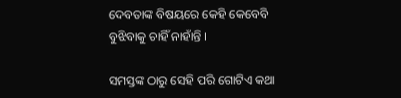ଦେବତାଙ୍କ ବିଷୟରେ କେହି କେବେବି ବୁଝିବାକୁ ଚାହିଁ ନାହାଁନ୍ତି ।

ସମସ୍ତଙ୍କ ଠାରୁ ସେହି ପରି ଗୋଟିଏ କଥା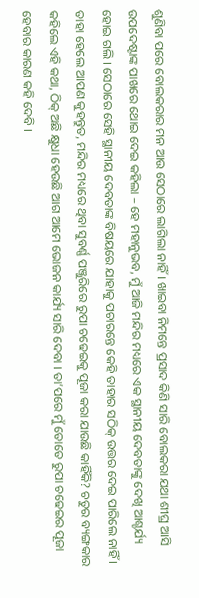ଶୁଣିବା ପରେ ବୋଲକରାର ମନ ଆଉ ସେଠାରେ ଲାଗିଲା ନାହିଁ । ଖାଇବା ନିମନ୍ତେ ପ୍ରସାଦ କିଣି ସାରି ବୋଲକରା ଯଥା ଶୀଘ୍ର ଆସି ଉପଦେଷ୍ଟାଙ୍କ ପାଖରେ ଥୋଇ ଦେଇ କହିଲା – ହେ ମହାନୁଭବ, ମୁଁ ଆଜି ମନ୍ଦିର ମଧ୍ୟରେ ଏକ ସ୍ଥାନୀୟ ଦେବତାଙ୍କୁ ଦେଖି ଆଶ୍ଚର୍ଯ୍ୟ ହୋଇ ଗଲି । ସେଠାରେ ସେହି ସ୍ଥାନୀୟ ଦେବତାଙ୍କ ବିଷୟରେ ଯାହାକୁ ପଚାରନ୍ତେ କେହି ତାହାର ସଠିକ୍ ଉତ୍ତର ଦେଇ ପାରିଲେ ନାହିଁ । ତାହା ହେଲେ ଆପଣ କୁହନ୍ତୁତ, ମନ୍ଦିର ମଧ୍ୟରେ ଥିବା ସୁବର୍ଣ୍ଣ ପଞ୍ଜୁରିରେ ରୁପା ଚଢେଇକୁ ପୂଜା କରା ଯାଉଛି କାହିଁକି? ଚତୁର ବ୍ୟଙ୍ଗକାର କହିଲେ ଏହି କଥା, ଠିକ୍ ଅଛି କ୍ଷୁଧା ହେଉଛି ଆଗ ଆମେ ଭୋଜନ କାର୍ଯ୍ୟ ସାରି ଦେବା । ତା’ପରେ ମୁଁ ତୋତେ ରୁପା ଚଢେଇର ପୂଜା ହେବାର କାରଣ କହି ଦେବି ।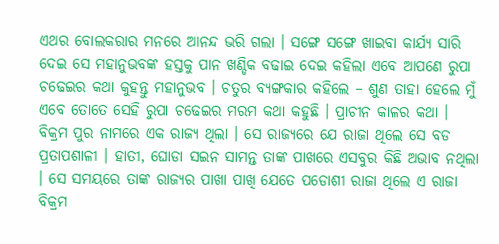ଏଥର ବୋଲକରାର ମନରେ ଆନନ୍ଦ ଭରି ଗଲା । ସଙ୍ଗେ ସଙ୍ଗେ ଖାଇବା କାର୍ଯ୍ୟ ସାରି ଦେଇ ସେ ମହାନୁଭବଙ୍କ ହସ୍ତକୁ ପାନ ଖଣ୍ଡିକ ବଢାଇ ଦେଇ କହିଲା ଏବେ ଆପଣେ ରୁପା ଚଢେଇର କଥା କୁହନ୍ତୁ ମହାନୁଭବ । ଚତୁର ବ୍ୟଙ୍ଗକାର କହିଲେ – ଶୁଣ ତାହା ହେଲେ ମୁଁ ଏବେ ତୋତେ ସେହି ରୁପା ଚଢେଇର ମରମ କଥା କହୁଛି । ପ୍ରାଚୀନ କାଳର କଥା । ବିକ୍ରମ ପୁର ନାମରେ ଏକ ରାଜ୍ୟ ଥିଲା । ସେ ରାଜ୍ୟରେ ଯେ ରାଜା ଥିଲେ ସେ ବଡ ପ୍ରତାପଶାଳୀ । ହାତୀ, ଘୋଡା ସଇନ ସାମନ୍ତ ତାଙ୍କ ପାଖରେ ଏସବୁର କିଛି ଅଭାବ ନଥିଲା । ସେ ସମୟରେ ତାଙ୍କ ରାଜ୍ୟର ପାଖା ପାଖି ଯେତେ ପଡୋଶୀ ରାଜା ଥିଲେ ଏ ରାଜା ବିକ୍ରମ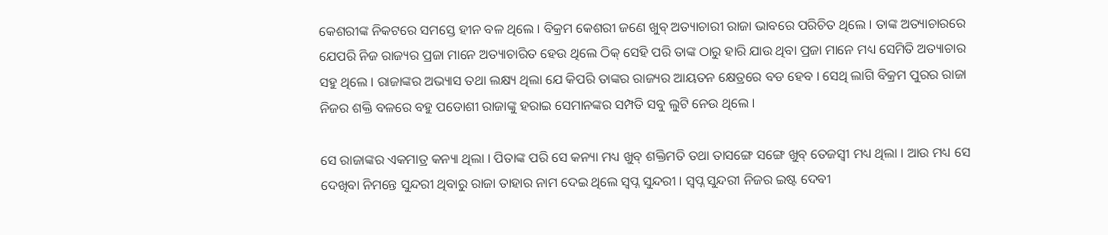କେଶରୀଙ୍କ ନିକଟରେ ସମସ୍ତେ ହୀନ ବଳ ଥିଲେ । ବିକ୍ରମ କେଶରୀ ଜଣେ ଖୁବ୍ ଅତ୍ୟାଚାରୀ ରାଜା ଭାବରେ ପରିଚିତ ଥିଲେ । ତାଙ୍କ ଅତ୍ୟାଚାରରେ ଯେପରି ନିଜ ରାଜ୍ୟର ପ୍ରଜା ମାନେ ଅତ୍ୟାଚାରିତ ହେଉ ଥିଲେ ଠିକ୍ ସେହି ପରି ତାଙ୍କ ଠାରୁ ହାରି ଯାଉ ଥିବା ପ୍ରଜା ମାନେ ମଧ୍ୟ ସେମିତି ଅତ୍ୟାଚାର ସହୁ ଥିଲେ । ରାଜାଙ୍କର ଅଭ୍ୟାସ ତଥା ଲକ୍ଷ୍ୟ ଥିଲା ଯେ କିପରି ତାଙ୍କର ରାଜ୍ୟର ଆୟତନ କ୍ଷେତ୍ରରେ ବଡ ହେବ । ସେଥି ଲାଗି ବିକ୍ରମ ପୁରର ରାଜା ନିଜର ଶକ୍ତି ବଳରେ ବହୁ ପଡୋଶୀ ରାଜାଙ୍କୁ ହରାଇ ସେମାନଙ୍କର ସମ୍ପତି ସବୁ ଲୁଟି ନେଉ ଥିଲେ ।

ସେ ରାଜାଙ୍କର ଏକମାତ୍ର କନ୍ୟା ଥିଲା । ପିତାଙ୍କ ପରି ସେ କନ୍ୟା ମଧ୍ୟ ଖୁବ୍ ଶକ୍ତିମତି ତଥା ତାସଙ୍ଗେ ସଙ୍ଗେ ଖୁବ୍ ତେଜସ୍ୱୀ ମଧ୍ୟ ଥିଲା । ଆଉ ମଧ୍ୟ ସେ ଦେଖିବା ନିମନ୍ତେ ସୁନ୍ଦରୀ ଥିବାରୁ ରାଜା ତାହାର ନାମ ଦେଇ ଥିଲେ ସ୍ୱପ୍ନ ସୁନ୍ଦରୀ । ସ୍ୱପ୍ନ ସୁନ୍ଦରୀ ନିଜର ଇଷ୍ଟ ଦେବୀ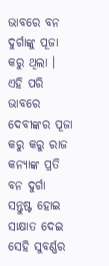ଭାବରେ ବନ ଦୁର୍ଗାଙ୍କୁ ପୂଜା କରୁ ଥିଲା । ଏହି ପରି ଭାବରେ ଦେବୀଙ୍କର ପୂଜା କରୁ କରୁ ରାଜ କନ୍ୟାଙ୍କ ପ୍ରତି ବନ ଦୁର୍ଗା ସନ୍ତୁଷ୍ଟ ହୋଇ ସାକ୍ଷାତ ଦେଇ ସେହି ସୁବର୍ଣ୍ଣର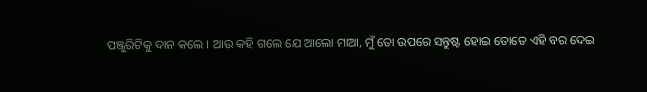ପଞ୍ଜୁରିଟିକୁ ଦାନ କଲେ । ଆଉ କହି ଗଲେ ଯେ ଆଲୋ ମାଆ, ମୁଁ ତୋ ଉପରେ ସନ୍ତୁଷ୍ଟ ହୋଇ ତୋତେ ଏହି ବର ଦେଇ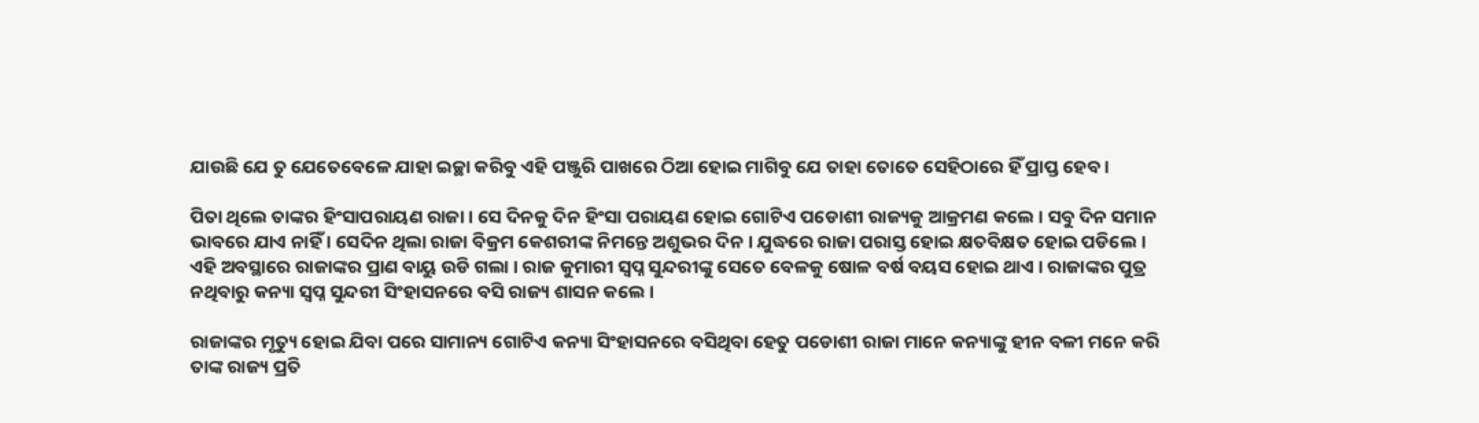ଯାଉଛି ଯେ ତୁ ଯେତେବେଳେ ଯାହା ଇଚ୍ଛା କରିବୁ ଏହି ପଞ୍ଜୁରି ପାଖରେ ଠିଆ ହୋଇ ମାଗିବୁ ଯେ ତାହା ତୋତେ ସେହିଠାରେ ହିଁ ପ୍ରାପ୍ତ ହେବ ।

ପିତା ଥିଲେ ତାଙ୍କର ହିଂସାପରାୟଣ ରାଜା । ସେ ଦିନକୁ ଦିନ ହିଂସା ପରାୟଣ ହୋଇ ଗୋଟିଏ ପଡୋଶୀ ରାଜ୍ୟକୁ ଆକ୍ରମଣ କଲେ । ସବୁ ଦିନ ସମାନ ଭାବରେ ଯାଏ ନାହିଁ । ସେଦିନ ଥିଲା ରାଜା ବିକ୍ରମ କେଶରୀଙ୍କ ନିମନ୍ତେ ଅଶୁଭର ଦିନ । ଯୁଦ୍ଧରେ ରାଜା ପରାସ୍ତ ହୋଇ କ୍ଷତବିକ୍ଷତ ହୋଇ ପଡିଲେ । ଏହି ଅବସ୍ଥାରେ ରାଜାଙ୍କର ପ୍ରାଣ ବାୟୁ ଉଡି ଗଲା । ରାଜ କୁମାରୀ ସ୍ୱପ୍ନ ସୁନ୍ଦରୀଙ୍କୁ ସେତେ ବେଳକୁ ଷୋଳ ବର୍ଷ ବୟସ ହୋଇ ଥାଏ । ରାଜାଙ୍କର ପୁତ୍ର ନଥିବାରୁ କନ୍ୟା ସ୍ୱପ୍ନ ସୁନ୍ଦରୀ ସିଂହାସନରେ ବସି ରାଜ୍ୟ ଶାସନ କଲେ ।

ରାଜାଙ୍କର ମୃତ୍ୟୁ ହୋଇ ଯିବା ପରେ ସାମାନ୍ୟ ଗୋଟିଏ କନ୍ୟା ସିଂହାସନରେ ବସିଥିବା ହେତୁ ପଡୋଶୀ ରାଜା ମାନେ କନ୍ୟାଙ୍କୁ ହୀନ ବଳୀ ମନେ କରି ତାଙ୍କ ରାଜ୍ୟ ପ୍ରତି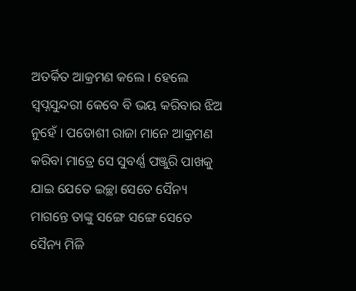ଅତର୍କିତ ଆକ୍ରମଣ କଲେ । ହେଲେ ସ୍ୱପ୍ନସୁନ୍ଦରୀ କେବେ ବି ଭୟ କରିବାର ଝିଅ ନୁହେଁ । ପଡୋଶୀ ରାଜା ମାନେ ଆକ୍ରମଣ କରିବା ମାତ୍ରେ ସେ ସୁବର୍ଣ୍ଣ ପଞ୍ଜୁରି ପାଖକୁ ଯାଇ ଯେତେ ଇଚ୍ଛା ସେତେ ସୈନ୍ୟ ମାଗନ୍ତେ ତାଙ୍କୁ ସଙ୍ଗେ ସଙ୍ଗେ ସେତେ ସୈନ୍ୟ ମିଳି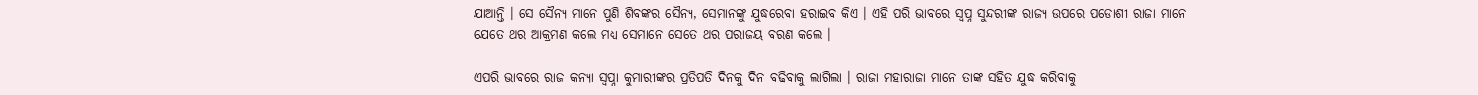ଯାଆନ୍ତି । ସେ ସୈନ୍ୟ ମାନେ ପୁଣି ଶିବଙ୍କର ସୈନ୍ୟ, ସେମାନଙ୍କୁ ଯୁଦ୍ଧରେବା ହରାଇବ କିଏ । ଏହି ପରି ଭାବରେ ସ୍ୱପ୍ନ ସୁନ୍ଦରୀଙ୍କ ରାଜ୍ୟ ଉପରେ ପଡୋଶୀ ରାଜା ମାନେ ଯେତେ ଥର ଆକ୍ରମଣ କଲେ ମଧ୍ୟ ସେମାନେ ସେତେ ଥର ପରାଜୟ ବରଣ କଲେ ।

ଏପରି ଭାବରେ ରାଜ କନ୍ୟା ସ୍ୱପ୍ନା କୁମାରୀଙ୍କର ପ୍ରତିପତି ଦିନକୁ ଦିନ ବଢିବାକୁ ଲାଗିଲା । ରାଜା ମହାରାଜା ମାନେ ତାଙ୍କ ସହିତ ଯୁଦ୍ଧ କରିବାକୁ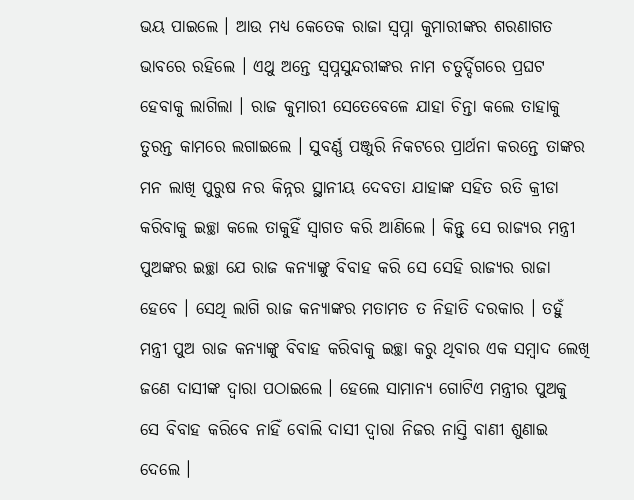ଭୟ ପାଇଲେ । ଆଉ ମଧ୍ୟ କେତେକ ରାଜା ସ୍ୱପ୍ନା କୁମାରୀଙ୍କର ଶରଣାଗତ ଭାବରେ ରହିଲେ । ଏଥୁ ଅନ୍ତେ ସ୍ୱପ୍ନସୁନ୍ଦରୀଙ୍କର ନାମ ଚତୁର୍ଦ୍ଦିଗରେ ପ୍ରଘଟ ହେବାକୁ ଲାଗିଲା । ରାଜ କୁମାରୀ ସେତେବେଳେ ଯାହା ଚିନ୍ତା କଲେ ତାହାକୁ ତୁରନ୍ତ କାମରେ ଲଗାଇଲେ । ସୁବର୍ଣ୍ଣ ପଞ୍ଜୁରି ନିକଟରେ ପ୍ରାର୍ଥନା କରନ୍ତେ ତାଙ୍କର ମନ ଲାଖି ପୁରୁଷ ନର କିନ୍ନର ସ୍ଥାନୀୟ ଦେବତା ଯାହାଙ୍କ ସହିତ ରତି କ୍ରୀଡା କରିବାକୁ ଇଚ୍ଛା କଲେ ତାକୁହିଁ ସ୍ୱାଗତ କରି ଆଣିଲେ । କିନ୍ତୁ ସେ ରାଜ୍ୟର ମନ୍ତ୍ରୀ ପୁଅଙ୍କର ଇଚ୍ଛା ଯେ ରାଜ କନ୍ୟାଙ୍କୁ ବିବାହ କରି ସେ ସେହି ରାଜ୍ୟର ରାଜା ହେବେ । ସେଥି ଲାଗି ରାଜ କନ୍ୟାଙ୍କର ମତାମତ ତ ନିହାତି ଦରକାର । ତହୁଁ ମନ୍ତ୍ରୀ ପୁଅ ରାଜ କନ୍ୟାଙ୍କୁ ବିବାହ କରିବାକୁ ଇଚ୍ଛା କରୁ ଥିବାର ଏକ ସମ୍ବାଦ ଲେଖି ଜଣେ ଦାସୀଙ୍କ ଦ୍ୱାରା ପଠାଇଲେ । ହେଲେ ସାମାନ୍ୟ ଗୋଟିଏ ମନ୍ତ୍ରୀର ପୁଅକୁ ସେ ବିବାହ କରିବେ ନାହିଁ ବୋଲି ଦାସୀ ଦ୍ୱାରା ନିଜର ନାସ୍ତି ବାଣୀ ଶୁଣାଇ ଦେଲେ ।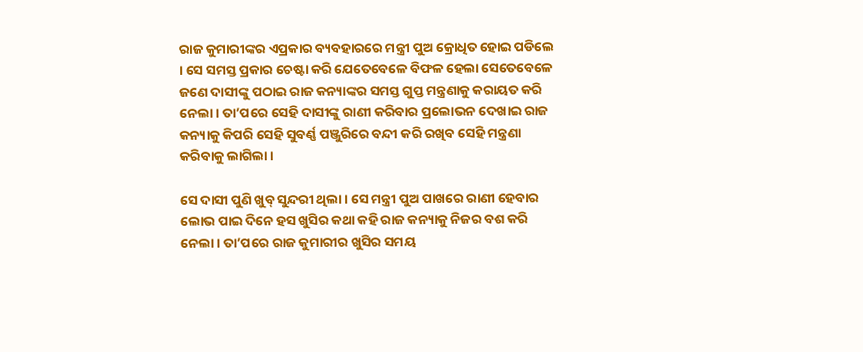ରାଜ କୁମାରୀଙ୍କର ଏପ୍ରକାର ବ୍ୟବହାରରେ ମନ୍ତ୍ରୀ ପୁଅ କ୍ରୋଧିତ ହୋଇ ପଡିଲେ । ସେ ସମସ୍ତ ପ୍ରକାର ଚେଷ୍ଟା କରି ଯେତେବେଳେ ବିଫଳ ହେଲା ସେତେବେଳେ ଜଣେ ଦାସୀଙ୍କୁ ପଠାଇ ରାଜ କନ୍ୟାଙ୍କର ସମସ୍ତ ଗୁପ୍ତ ମନ୍ତ୍ରଣାକୁ କରାୟତ କରି ନେଲା । ତା’ପରେ ସେହି ଦାସୀଙ୍କୁ ରାଣୀ କରିବାର ପ୍ରଲୋଭନ ଦେଖାଇ ରାଜ କନ୍ୟାକୁ କିପରି ସେହି ସୁବର୍ଣ୍ଣ ପଞ୍ଜୁରିରେ ବନ୍ଦୀ କରି ରଖିବ ସେହି ମନ୍ତ୍ରଣା କରିବାକୁ ଲାଗିଲା ।

ସେ ଦାସୀ ପୁଣି ଖୁବ୍ ସୁନ୍ଦରୀ ଥିଲା । ସେ ମନ୍ତ୍ରୀ ପୁଅ ପାଖରେ ରାଣୀ ହେବାର ଲୋଭ ପାଇ ଦିନେ ହସ ଖୁସିର କଥା କହି ରାଜ କନ୍ୟାକୁ ନିଜର ବଶ କରି ନେଲା । ତା’ପରେ ରାଜ କୁମାରୀର ଖୁସିର ସମୟ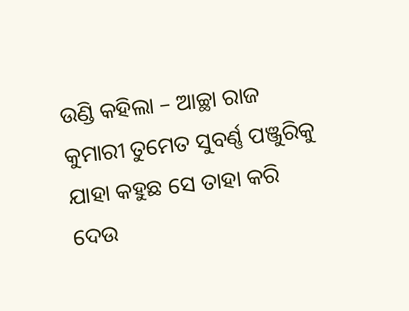ଉଣ୍ଡି କହିଲା – ଆଚ୍ଛା ରାଜ କୁମାରୀ ତୁମେତ ସୁବର୍ଣ୍ଣ ପଞ୍ଜୁରିକୁ ଯାହା କହୁଛ ସେ ତାହା କରି ଦେଉ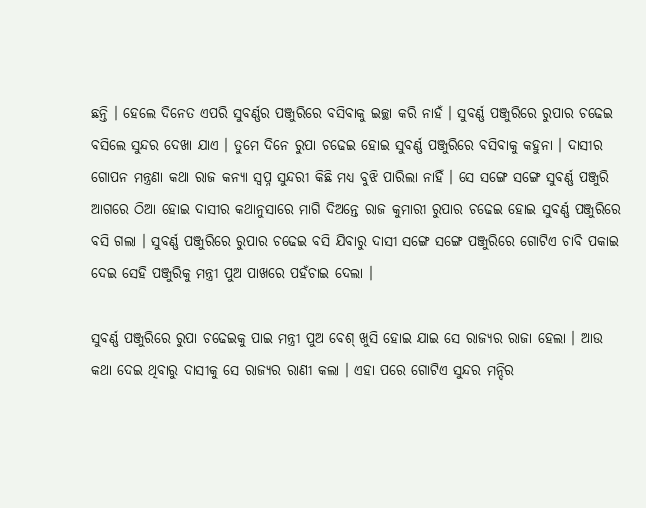ଛନ୍ତି । ହେଲେ ଦିନେତ ଏପରି ସୁବର୍ଣ୍ଣର ପଞ୍ଜୁରିରେ ବସିବାକୁ ଇଚ୍ଛା କରି ନାହଁ । ସୁବର୍ଣ୍ଣ ପଞ୍ଜୁରିରେ ରୁପାର ଚଢେଇ ବସିଲେ ସୁନ୍ଦର ଦେଖା ଯାଏ । ତୁମେ ଦିନେ ରୁପା ଚଢେଇ ହୋଇ ସୁବର୍ଣ୍ଣ ପଞ୍ଜୁରିରେ ବସିବାକୁ କହୁନା । ଦାସୀର ଗୋପନ ମନ୍ତ୍ରଣା କଥା ରାଜ କନ୍ୟା ସ୍ୱପ୍ନ ସୁନ୍ଦରୀ କିଛି ମଧ୍ୟ ବୁଝି ପାରିଲା ନାହିଁ । ସେ ସଙ୍ଗେ ସଙ୍ଗେ ସୁବର୍ଣ୍ଣ ପଞ୍ଜୁରି ଆଗରେ ଠିଆ ହୋଇ ଦାସୀର କଥାନୁସାରେ ମାଗି ଦିଅନ୍ତେ ରାଜ କୁମାରୀ ରୁପାର ଚଢେଇ ହୋଇ ସୁବର୍ଣ୍ଣ ପଞ୍ଜୁରିରେ ବସି ଗଲା । ସୁବର୍ଣ୍ଣ ପଞ୍ଜୁରିରେ ରୁପାର ଚଢେଇ ବସି ଯିବାରୁ ଦାସୀ ସଙ୍ଗେ ସଙ୍ଗେ ପଞ୍ଜୁରିରେ ଗୋଟିଏ ଚାବି ପକାଇ ଦେଇ ସେହି ପଞ୍ଜୁରିକୁ ମନ୍ତ୍ରୀ ପୁଅ ପାଖରେ ପହଁଚାଇ ଦେଲା ।

ସୁବର୍ଣ୍ଣ ପଞ୍ଜୁରିରେ ରୁପା ଚଢେଇକୁ ପାଇ ମନ୍ତ୍ରୀ ପୁଅ ବେଶ୍ ଖୁସି ହୋଇ ଯାଇ ସେ ରାଜ୍ୟର ରାଜା ହେଲା । ଆଉ କଥା ଦେଇ ଥିବାରୁ ଦାସୀକୁ ସେ ରାଜ୍ୟର ରାଣୀ କଲା । ଏହା ପରେ ଗୋଟିଏ ସୁନ୍ଦର ମନ୍ଦିର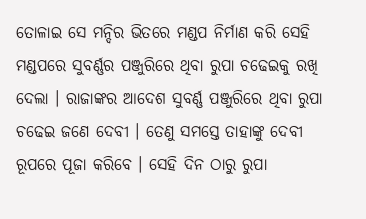ତୋଳାଇ ସେ ମନ୍ଦିର ଭିତରେ ମଣ୍ଡପ ନିର୍ମାଣ କରି ସେହି ମଣ୍ଡପରେ ସୁବର୍ଣ୍ଣର ପଞ୍ଜୁରିରେ ଥିବା ରୁପା ଚଢେଇକୁ ରଖି ଦେଲା । ରାଜାଙ୍କର ଆଦେଶ ସୁବର୍ଣ୍ଣ ପଞ୍ଜୁରିରେ ଥିବା ରୁପା ଚଢେଇ ଜଣେ ଦେବୀ । ତେଣୁ ସମସ୍ତେ ତାହାଙ୍କୁ ଦେବୀ ରୂପରେ ପୂଜା କରିବେ । ସେହି ଦିନ ଠାରୁ ରୁପା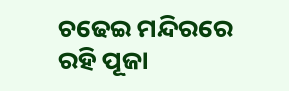ଚଢେଇ ମନ୍ଦିରରେ ରହି ପୂଜା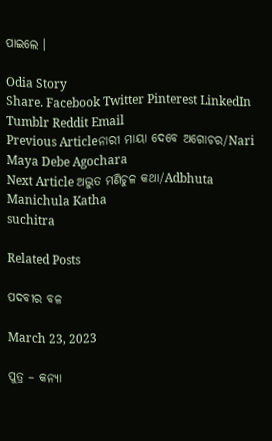ପାଇଲେ ।

Odia Story
Share. Facebook Twitter Pinterest LinkedIn Tumblr Reddit Email
Previous Articleନାରୀ ମାୟା ଦେବେ ଅଗୋଚର/Nari Maya Debe Agochara
Next Article ଅଦ୍ଭୁତ ମଣିଚୁଳ କଥା/Adbhuta Manichula Katha
suchitra

Related Posts

ପଦବୀର ବଳ

March 23, 2023

ପୁତ୍ର – କନ୍ୟା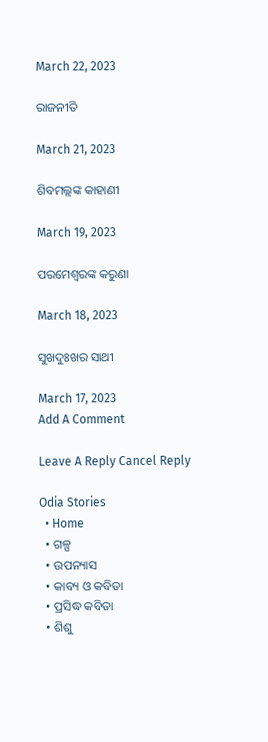March 22, 2023

ରାଜନୀତି

March 21, 2023

ଶିବମଲ୍ଲଙ୍କ କାହାଣୀ

March 19, 2023

ପରମେଶ୍ୱରଙ୍କ କରୁଣା

March 18, 2023

ସୁଖଦୁଃଖର ସାଥୀ

March 17, 2023
Add A Comment

Leave A Reply Cancel Reply

Odia Stories
  • Home
  • ଗଳ୍ପ
  • ଉପନ୍ୟାସ
  • କାବ୍ୟ ଓ କବିତା
  • ପ୍ରସିଦ୍ଧ କବିତା
  • ଶିଶୁ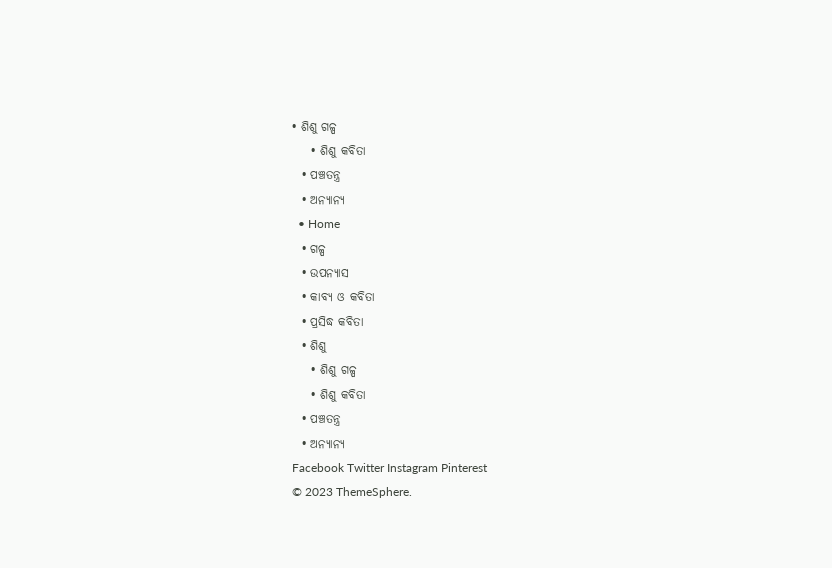• ଶିଶୁ ଗଳ୍ପ
    • ଶିଶୁ କବିତା
  • ପଞ୍ଚତନ୍ତ୍ର
  • ଅନ୍ୟାନ୍ୟ
  • Home
  • ଗଳ୍ପ
  • ଉପନ୍ୟାସ
  • କାବ୍ୟ ଓ କବିତା
  • ପ୍ରସିଦ୍ଧ କବିତା
  • ଶିଶୁ
    • ଶିଶୁ ଗଳ୍ପ
    • ଶିଶୁ କବିତା
  • ପଞ୍ଚତନ୍ତ୍ର
  • ଅନ୍ୟାନ୍ୟ
Facebook Twitter Instagram Pinterest
© 2023 ThemeSphere.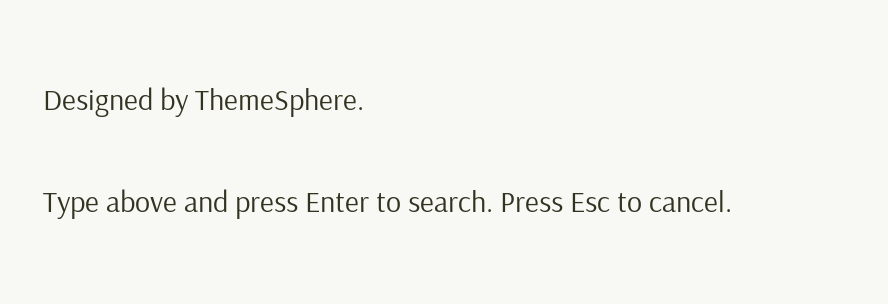Designed by ThemeSphere.

Type above and press Enter to search. Press Esc to cancel.